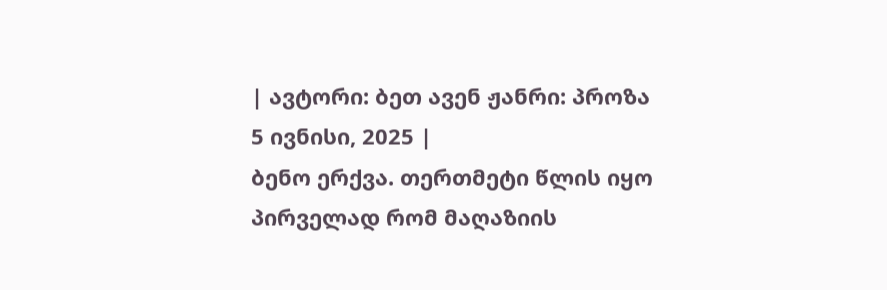| ავტორი: ბეთ ავენ ჟანრი: პროზა 5 ივნისი, 2025 |
ბენო ერქვა. თერთმეტი წლის იყო პირველად რომ მაღაზიის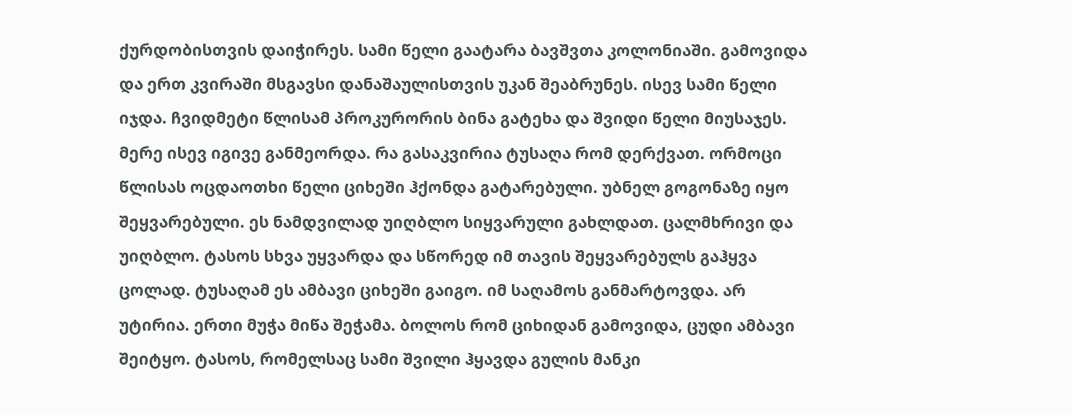ქურდობისთვის დაიჭირეს. სამი წელი გაატარა ბავშვთა კოლონიაში. გამოვიდა და ერთ კვირაში მსგავსი დანაშაულისთვის უკან შეაბრუნეს. ისევ სამი წელი იჯდა. ჩვიდმეტი წლისამ პროკურორის ბინა გატეხა და შვიდი წელი მიუსაჯეს. მერე ისევ იგივე განმეორდა. რა გასაკვირია ტუსაღა რომ დერქვათ. ორმოცი წლისას ოცდაოთხი წელი ციხეში ჰქონდა გატარებული. უბნელ გოგონაზე იყო შეყვარებული. ეს ნამდვილად უიღბლო სიყვარული გახლდათ. ცალმხრივი და უიღბლო. ტასოს სხვა უყვარდა და სწორედ იმ თავის შეყვარებულს გაჰყვა ცოლად. ტუსაღამ ეს ამბავი ციხეში გაიგო. იმ საღამოს განმარტოვდა. არ უტირია. ერთი მუჭა მიწა შეჭამა. ბოლოს რომ ციხიდან გამოვიდა, ცუდი ამბავი შეიტყო. ტასოს, რომელსაც სამი შვილი ჰყავდა გულის მანკი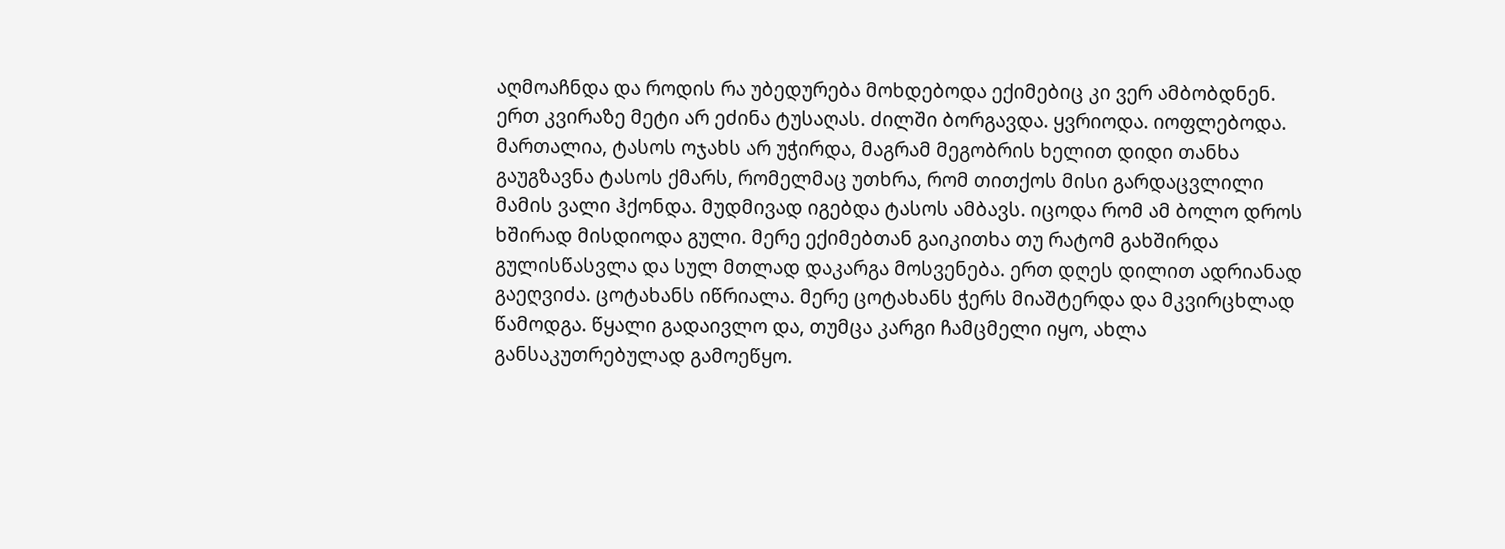აღმოაჩნდა და როდის რა უბედურება მოხდებოდა ექიმებიც კი ვერ ამბობდნენ. ერთ კვირაზე მეტი არ ეძინა ტუსაღას. ძილში ბორგავდა. ყვრიოდა. იოფლებოდა. მართალია, ტასოს ოჯახს არ უჭირდა, მაგრამ მეგობრის ხელით დიდი თანხა გაუგზავნა ტასოს ქმარს, რომელმაც უთხრა, რომ თითქოს მისი გარდაცვლილი მამის ვალი ჰქონდა. მუდმივად იგებდა ტასოს ამბავს. იცოდა რომ ამ ბოლო დროს ხშირად მისდიოდა გული. მერე ექიმებთან გაიკითხა თუ რატომ გახშირდა გულისწასვლა და სულ მთლად დაკარგა მოსვენება. ერთ დღეს დილით ადრიანად გაეღვიძა. ცოტახანს იწრიალა. მერე ცოტახანს ჭერს მიაშტერდა და მკვირცხლად წამოდგა. წყალი გადაივლო და, თუმცა კარგი ჩამცმელი იყო, ახლა განსაკუთრებულად გამოეწყო.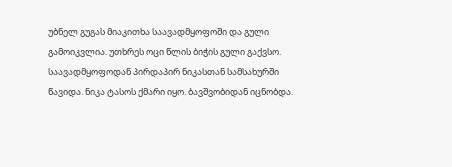უბნელ გუგას მიაკითხა საავადმყოფოში და გული გამოიკვლია. უთხრეს ოცი წლის ბიჭის გული გაქვსო. საავადმყოფოდან პირდაპირ ნიკასთან სამსახურში წავიდა. ნიკა ტასოს ქმარი იყო. ბავშვობიდან იცნობდა.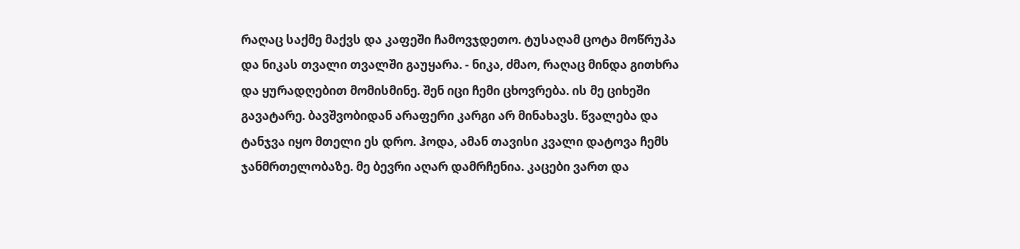რაღაც საქმე მაქვს და კაფეში ჩამოვჯდეთო. ტუსაღამ ცოტა მოწრუპა და ნიკას თვალი თვალში გაუყარა. - ნიკა, ძმაო, რაღაც მინდა გითხრა და ყურადღებით მომისმინე. შენ იცი ჩემი ცხოვრება. ის მე ციხეში გავატარე. ბავშვობიდან არაფერი კარგი არ მინახავს. წვალება და ტანჯვა იყო მთელი ეს დრო. ჰოდა, ამან თავისი კვალი დატოვა ჩემს ჯანმრთელობაზე. მე ბევრი აღარ დამრჩენია. კაცები ვართ და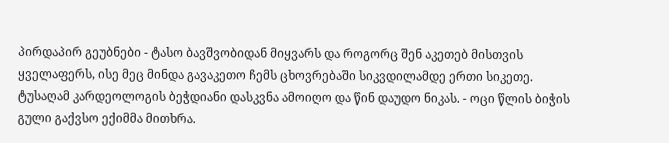პირდაპირ გეუბნები - ტასო ბავშვობიდან მიყვარს და როგორც შენ აკეთებ მისთვის ყველაფერს, ისე მეც მინდა გავაკეთო ჩემს ცხოვრებაში სიკვდილამდე ერთი სიკეთე. ტუსაღამ კარდეოლოგის ბეჭდიანი დასკვნა ამოიღო და წინ დაუდო ნიკას. - ოცი წლის ბიჭის გული გაქვსო ექიმმა მითხრა.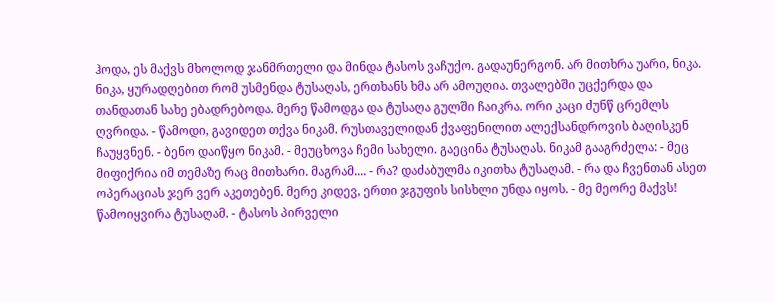ჰოდა, ეს მაქვს მხოლოდ ჯანმრთელი და მინდა ტასოს ვაჩუქო. გადაუნერგონ. არ მითხრა უარი, ნიკა. ნიკა, ყურადღებით რომ უსმენდა ტუსაღას, ერთხანს ხმა არ ამოუღია. თვალებში უცქერდა და თანდათან სახე ებადრებოდა. მერე წამოდგა და ტუსაღა გულში ჩაიკრა. ორი კაცი ძუნწ ცრემლს ღვრიდა. - წამოდი, გავიდეთ თქვა ნიკამ. რუსთაველიდან ქვაფენილით ალექსანდროვის ბაღისკენ ჩაუყვნენ. - ბენო დაიწყო ნიკამ. - მეუცხოვა ჩემი სახელი. გაეცინა ტუსაღას. ნიკამ გააგრძელა: - მეც მიფიქრია იმ თემაზე რაც მითხარი. მაგრამ.... - რა? დაძაბულმა იკითხა ტუსაღამ. - რა და ჩვენთან ასეთ ოპერაციას ჯერ ვერ აკეთებენ. მერე კიდევ, ერთი ჯგუფის სისხლი უნდა იყოს. - მე მეორე მაქვს! წამოიყვირა ტუსაღამ. - ტასოს პირველი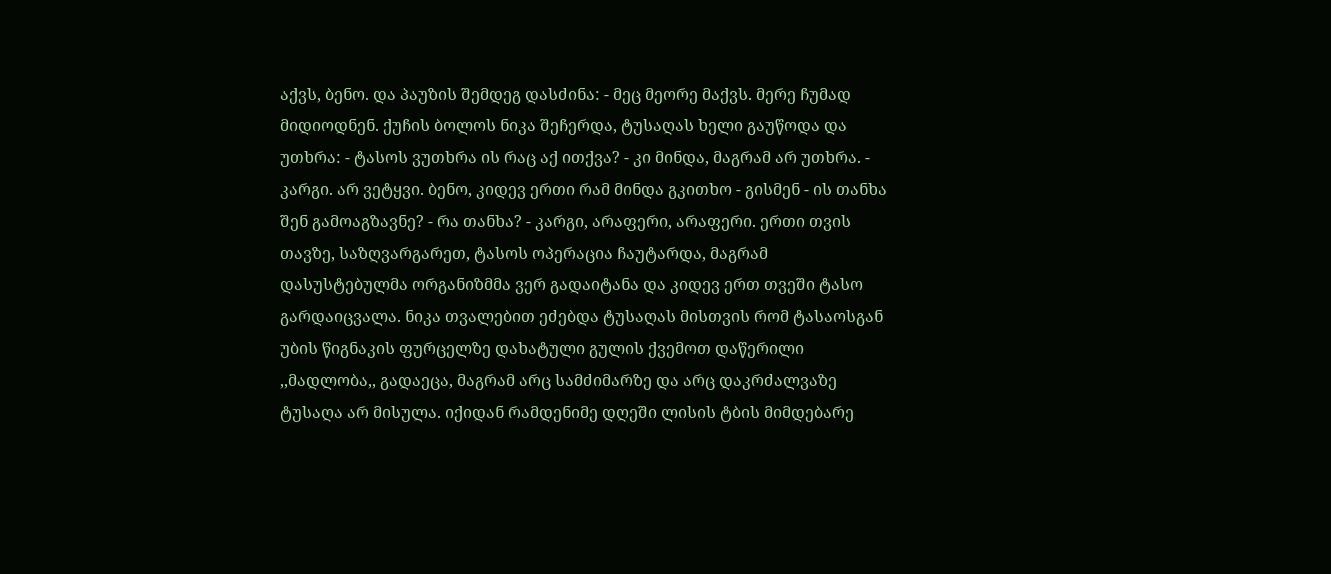აქვს, ბენო. და პაუზის შემდეგ დასძინა: - მეც მეორე მაქვს. მერე ჩუმად მიდიოდნენ. ქუჩის ბოლოს ნიკა შეჩერდა, ტუსაღას ხელი გაუწოდა და უთხრა: - ტასოს ვუთხრა ის რაც აქ ითქვა? - კი მინდა, მაგრამ არ უთხრა. - კარგი. არ ვეტყვი. ბენო, კიდევ ერთი რამ მინდა გკითხო - გისმენ - ის თანხა შენ გამოაგზავნე? - რა თანხა? - კარგი, არაფერი, არაფერი. ერთი თვის თავზე, საზღვარგარეთ, ტასოს ოპერაცია ჩაუტარდა, მაგრამ დასუსტებულმა ორგანიზმმა ვერ გადაიტანა და კიდევ ერთ თვეში ტასო გარდაიცვალა. ნიკა თვალებით ეძებდა ტუსაღას მისთვის რომ ტასაოსგან უბის წიგნაკის ფურცელზე დახატული გულის ქვემოთ დაწერილი ,,მადლობა,, გადაეცა, მაგრამ არც სამძიმარზე და არც დაკრძალვაზე ტუსაღა არ მისულა. იქიდან რამდენიმე დღეში ლისის ტბის მიმდებარე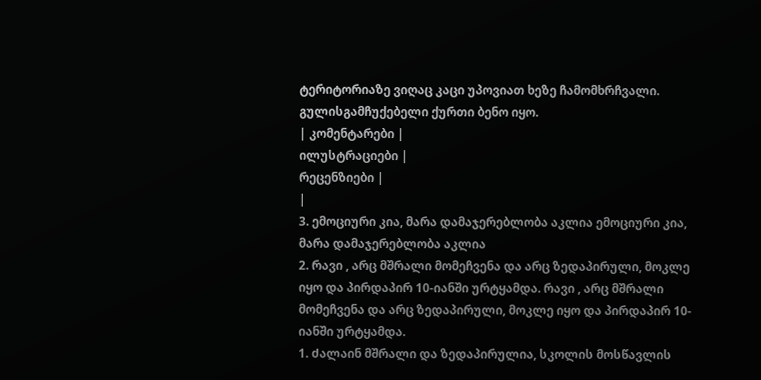ტერიტორიაზე ვიღაც კაცი უპოვიათ ხეზე ჩამომხრჩვალი. გულისგამჩუქებელი ქურთი ბენო იყო.
| კომენტარები |
ილუსტრაციები |
რეცენზიები |
|
3. ემოციური კია, მარა დამაჯერებლობა აკლია ემოციური კია, მარა დამაჯერებლობა აკლია
2. რავი , არც მშრალი მომეჩვენა და არც ზედაპირული, მოკლე იყო და პირდაპირ 10-იანში ურტყამდა. რავი , არც მშრალი მომეჩვენა და არც ზედაპირული, მოკლე იყო და პირდაპირ 10-იანში ურტყამდა.
1. Ძალაინ მშრალი და ზედაპირულია, სკოლის მოსწავლის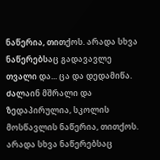ნაწერია, თითქოს. არადა სხვა ნაწერებსაც გადავავლე თვალი და... ცა და დედამიწა. Ძალაინ მშრალი და ზედაპირულია, სკოლის მოსწავლის ნაწერია, თითქოს. არადა სხვა ნაწერებსაც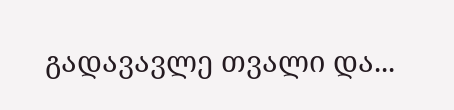გადავავლე თვალი და...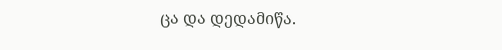ცა და დედამიწა.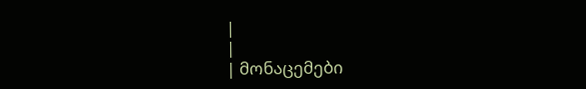|
|
| მონაცემები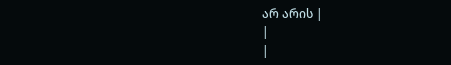არ არის |
|
|